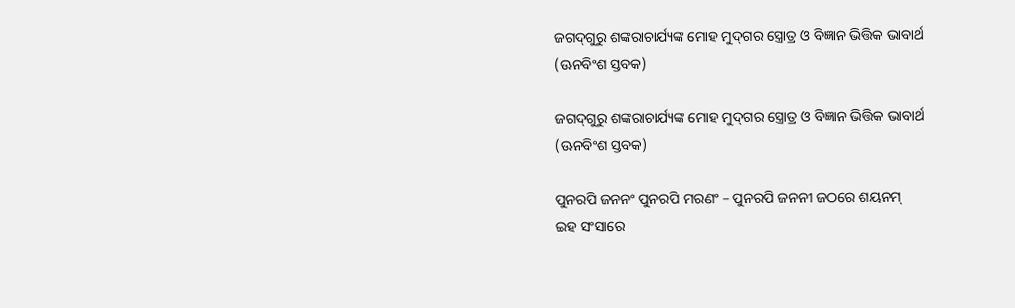ଜଗଦ୍‍ଗୁରୁ ଶଙ୍କରାଚାର୍ଯ୍ୟଙ୍କ ମୋହ ମୁଦ୍‍ଗର ସ୍ତ୍ରୋତ୍ର ଓ ବିଜ୍ଞାନ ଭିତ୍ତିକ ଭାବାର୍ଥ (ଊନବିଂଶ ସ୍ତବକ)

ଜଗଦ୍‍ଗୁରୁ ଶଙ୍କରାଚାର୍ଯ୍ୟଙ୍କ ମୋହ ମୁଦ୍‍ଗର ସ୍ତ୍ରୋତ୍ର ଓ ବିଜ୍ଞାନ ଭିତ୍ତିକ ଭାବାର୍ଥ (ଊନବିଂଶ ସ୍ତବକ)

ପୁନରପି ଜନନଂ ପୁନରପି ମରଣଂ – ପୁନରପି ଜନନୀ ଜଠରେ ଶୟନମ୍‍
ଇହ ସଂସାରେ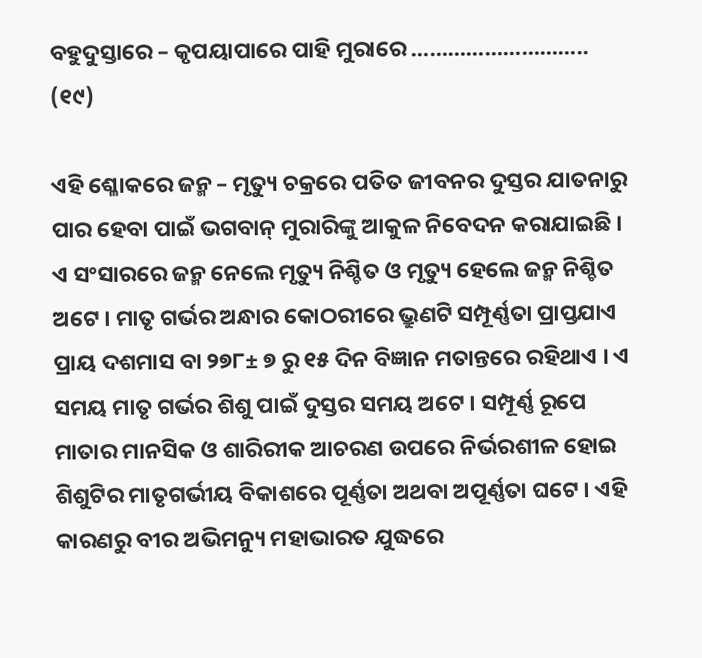ବହୁଦୁସ୍ତାରେ – କୃପୟାପାରେ ପାହି ମୁରାରେ ……………………….. (୧୯)

ଏହି ଶ୍ଳୋକରେ ଜନ୍ମ – ମୃତ୍ୟୁ ଚକ୍ରରେ ପତିତ ଜୀବନର ଦୁସ୍ତର ଯାତନାରୁ ପାର ହେବା ପାଇଁ ଭଗବାନ୍‍ ମୁରାରିଙ୍କୁ ଆକୁଳ ନିବେଦନ କରାଯାଇଛି । ଏ ସଂସାରରେ ଜନ୍ମ ନେଲେ ମୃତ୍ୟୁ ନିଶ୍ଚିତ ଓ ମୃତ୍ୟୁ ହେଲେ ଜନ୍ମ ନିଶ୍ଚିତ ଅଟେ । ମାତୃ ଗର୍ଭର ଅନ୍ଧାର କୋଠରୀରେ ଭ୍ରୁଣଟି ସମ୍ପୂର୍ଣ୍ଣତା ପ୍ରାପ୍ତଯାଏ ପ୍ରାୟ ଦଶମାସ ବା ୨୭୮± ୭ ରୁ ୧୫ ଦିନ ବିଜ୍ଞାନ ମତାନ୍ତରେ ରହିଥାଏ । ଏ ସମୟ ମାତୃ ଗର୍ଭର ଶିଶୁ ପାଇଁ ଦୁସ୍ତର ସମୟ ଅଟେ । ସମ୍ପୂର୍ଣ୍ଣ ରୂପେ ମାତାର ମାନସିକ ଓ ଶାରିରୀକ ଆଚରଣ ଉପରେ ନିର୍ଭରଶୀଳ ହୋଇ ଶିଶୁଟିର ମାତୃଗର୍ଭୀୟ ବିକାଶରେ ପୂର୍ଣ୍ଣତା ଅଥବା ଅପୂର୍ଣ୍ଣତା ଘଟେ । ଏହି କାରଣରୁ ବୀର ଅଭିମନ୍ୟୁ ମହାଭାରତ ଯୁଦ୍ଧରେ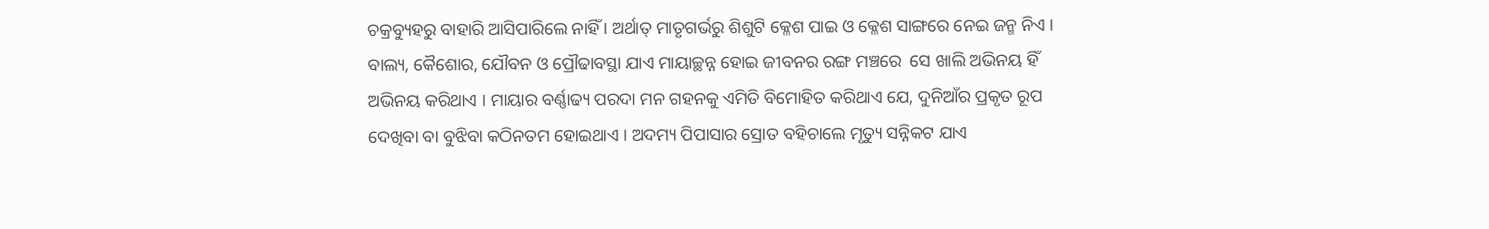ଚକ୍ରବ୍ୟୁହରୁ ବାହାରି ଆସିପାରିଲେ ନାହିଁ । ଅର୍ଥାତ୍‍ ମାତୃଗର୍ଭରୁ ଶିଶୁଟି କ୍ଳେଶ ପାଇ ଓ କ୍ଳେଶ ସାଙ୍ଗରେ ନେଇ ଜନ୍ମ ନିଏ । ବାଲ୍ୟ, କୈଶୋର, ଯୌବନ ଓ ପ୍ରୌଢାବସ୍ଥା ଯାଏ ମାୟାଚ୍ଛନ୍ନ ହୋଇ ଜୀବନର ରଙ୍ଗ ମଞ୍ଚରେ  ସେ ଖାଲି ଅଭିନୟ ହିଁ ଅଭିନୟ କରିଥାଏ । ମାୟାର ବର୍ଣ୍ଣାଢ୍ୟ ପରଦା ମନ ଗହନକୁ ଏମିତି ବିମୋହିତ କରିଥାଏ ଯେ, ଦୁନିଆଁର ପ୍ରକୃତ ରୂପ ଦେଖିବା ବା ବୁଝିବା କଠିନତମ ହୋଇଥାଏ । ଅଦମ୍ୟ ପିପାସାର ସ୍ରୋତ ବହିଚାଲେ ମୃତ୍ୟୁ ସନ୍ନିକଟ ଯାଏ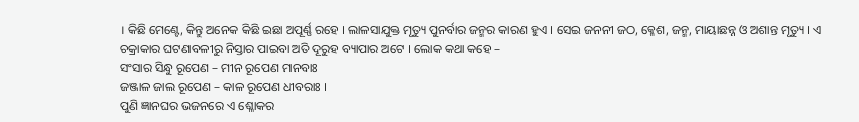। କିଛି ମେଣ୍ଟେ, କିନ୍ତୁ ଅନେକ କିଛି ଇଛା ଅପୂର୍ଣ୍ଣ ରହେ । ଲାଳସାଯୁକ୍ତ ମୃତ୍ୟୁ ପୁନର୍ବାର ଜନ୍ମର କାରଣ ହୁଏ । ସେଇ ଜନନୀ ଜଠ, କ୍ଳେଶ, ଜନ୍ମ, ମାୟାଛନ୍ନ ଓ ଅଶାନ୍ତ ମୃତ୍ୟୁ । ଏ ଚକ୍ରାକାର ଘଟଣାବଳୀରୁ ନିସ୍ତାର ପାଇବା ଅତି ଦୂରୁହ ବ୍ୟାପାର ଅଟେ । ଲୋକ କଥା କହେ –
ସଂସାର ସିନ୍ଧୁ ରୂପେଣ – ମୀନ ରୂପେଣ ମାନବାଃ
ଜଞ୍ଜାଳ ଜାଲ ରୂପେଣ – କାଳ ରୂପେଣ ଧୀବରାଃ ।
ପୁଣି ଜ୍ଞାନଘର ଭଜନରେ ଏ ଶ୍ଳୋକର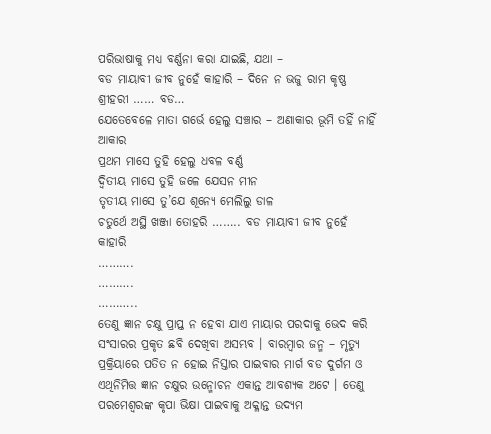ପରିଭାଷାକୁ ମଧ୍ୟ ବର୍ଣ୍ଣନା କରା ଯାଇଛି, ଯଥା –
ବଡ ମାୟାବୀ ଜୀବ ନୁହେଁ କାହାରି – ଦିନେ ନ ଭଜୁ ରାମ କୃଷ୍ଣ ଶ୍ରୀହରୀ …… ବଡ…
ଯେତେବେଳେ ମାତା ଗର୍ଭେ ହେଲୁ ସଞ୍ଚାର – ଅଣାକାର ଭୂମି ତହିଁ ନାହିଁ ଆକାର
ପ୍ରଥମ ମାସେ ତୁହି ହେଲୁ ଧବଳ ବର୍ଣ୍ଣ
ଦ୍ୱିତୀୟ ମାସେ ତୁହି ଜଳେ ଯେସନ ମୀନ
ତୃତୀୟ ମାସେ ତୁ’ଯେ ଶୂନ୍ୟେ ମେଲିଲୁ ଡାଳ
ଚତୁର୍ଥେ ଅସ୍ଥି ଖଞ୍ଜା ତୋହରି …….. ବଡ ମାୟାବୀ ଜୀବ ନୁହେଁ କାହାରି
……….
……….
………..
ତେଣୁ ଜ୍ଞାନ ଚକ୍ଷୁ ପ୍ରାପ୍ତ ନ ହେବା ଯାଏ ମାୟାର ପରଦାକୁ ଭେଦ କରି ସଂସାରର ପ୍ରକୃତ ଛବି ଦେଖିବା ଅସମ୍ଭବ । ବାରମ୍ବାର ଜନ୍ମ – ମୃତ୍ୟୁ ପ୍ରକ୍ରିୟାରେ ପତିତ ନ ହୋଇ ନିସ୍ତାର ପାଇବାର ମାର୍ଗ ବଡ ଦୁର୍ଗମ ଓ ଏଥିନିମିତ୍ତ ଜ୍ଞାନ ଚକ୍ଷୁର ଉନ୍ମୋଚନ ଏକାନ୍ତ ଆବଶ୍ୟକ ଅଟେ । ତେଣୁ ପରମେଶ୍ୱରଙ୍କ କୃପା ଭିକ୍ଷା ପାଇବାକୁ ଅକ୍ଳାନ୍ତ ଉଦ୍ୟମ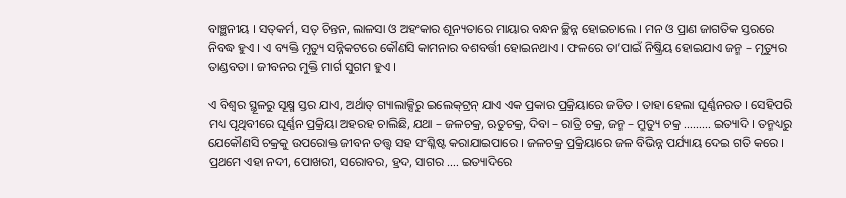ବାଞ୍ଛନୀୟ । ସତ୍‍କର୍ମ, ସତ୍‍ ଚିନ୍ତନ, ଲାଳସା ଓ ଅହଂକାର ଶୂନ୍ୟତାରେ ମାୟାର ବନ୍ଧନ ଚ୍ଛିନ୍ନ ହୋଇଚାଲେ । ମନ ଓ ପ୍ରାଣ ଜାଗତିକ ସ୍ତରରେ ନିବଦ୍ଧ ହୁଏ । ଏ ବ୍ୟକ୍ତି ମୃତ୍ୟୁ ସନ୍ନିକଟରେ କୌଣସି କାମନାର ବଶବର୍ତ୍ତୀ ହୋଇନଥାଏ । ଫଳରେ ତା’ପାଇଁ ନିଷ୍କ୍ରିୟ ହୋଇଯାଏ ଜନ୍ମ – ମୃତ୍ୟୁର ତାଣ୍ଡବତା । ଜୀବନର ମୁକ୍ତି ମାର୍ଗ ସୁଗମ ହୁଏ ।

ଏ ବିଶ୍ୱର ସ୍ଥୂଳରୁ ସୂକ୍ଷ୍ମ ସ୍ତର ଯାଏ, ଅର୍ଥାତ୍‍ ଗ୍ୟାଲାକ୍ସିରୁ ଇଲେକ୍‍ଟ୍ରନ୍‍ ଯାଏ ଏକ ପ୍ରକାର ପ୍ରକ୍ରିୟାରେ ଜଡିତ । ତାହା ହେଲା ଘୂର୍ଣ୍ଣନରତ । ସେହିପରି ମଧ୍ୟ ପୃଥିବୀରେ ଘୂର୍ଣ୍ଣନ ପ୍ରକ୍ରିୟା ଅହରହ ଚାଲିଛି, ଯଥା – ଜଳଚକ୍ର, ଋତୁଚକ୍ର, ଦିବା – ରାତ୍ରି ଚକ୍ର, ଜନ୍ମ – ମ୍ରୁତ୍ୟୁ ଚକ୍ର ……… ଇତ୍ୟାଦି । ତନ୍ମଧ୍ୟରୁ ଯେକୌଣସି ଚକ୍ରକୁ ଉପରୋକ୍ତ ଜୀବନ ତତ୍ତ୍ୱ ସହ ସଂଶ୍ଳିଷ୍ଟ କରାଯାଇପାରେ । ଜଳଚକ୍ର ପ୍ରକ୍ରିୟାରେ ଜଳ ବିଭିନ୍ନ ପର୍ଯ୍ୟାୟ ଦେଇ ଗତି କରେ । ପ୍ରଥମେ ଏହା ନଦୀ, ପୋଖରୀ, ସରୋବର, ହ୍ରଦ, ସାଗର …. ଇତ୍ୟାଦିରେ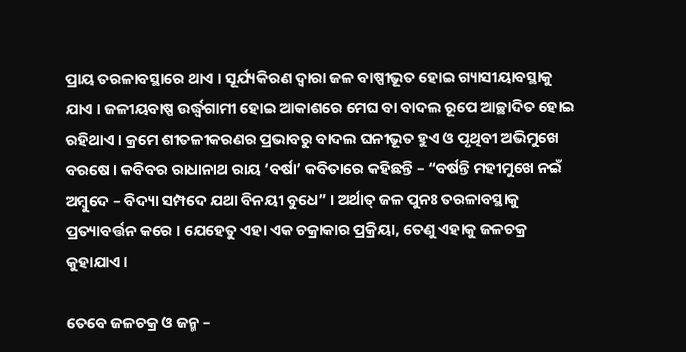ପ୍ରାୟ ତରଳାବସ୍ଥାରେ ଥାଏ । ସୂର୍ଯ୍ୟକିରଣ ଦ୍ୱାରା ଜଳ ବାଷ୍ପୀଭୂତ ହୋଇ ଗ୍ୟାସୀୟାବସ୍ଥାକୁ ଯାଏ । ଜଳୀୟବାଷ୍ପ ଉର୍ଦ୍ଧ୍ୱଗାମୀ ହୋଇ ଆକାଶରେ ମେଘ ବା ବାଦଲ ରୂପେ ଆଚ୍ଛାଦିତ ହୋଇ ରହିଥାଏ । କ୍ରମେ ଶୀତଳୀକରଣର ପ୍ରଭାବରୁ ବାଦଲ ଘନୀଭୂତ ହୁଏ ଓ ପୃଥିବୀ ଅଭିମୁଖେ ବରଷେ । କବିବର ରାଧାନାଥ ରାୟ ‘ବର୍ଷା’ କବିତାରେ କହିଛନ୍ତି – “ବର୍ଷନ୍ତି ମହୀମୁଖେ ନଇଁ ଅମ୍ବୁଦେ – ବିଦ୍ୟା ସମ୍ପଦେ ଯଥା ବିନୟୀ ବୁଧେ” । ଅର୍ଥାତ୍‍ ଜଳ ପୁନଃ ତରଳାବସ୍ଥାକୁ ପ୍ରତ୍ୟାବର୍ତ୍ତନ କରେ । ଯେହେତୁ ଏହା ଏକ ଚକ୍ରାକାର ପ୍ରକ୍ରିୟା, ତେଣୁ ଏହାକୁ ଜଳଚକ୍ର କୁହାଯାଏ ।

ତେବେ ଜଳଚକ୍ର ଓ ଜନ୍ମ –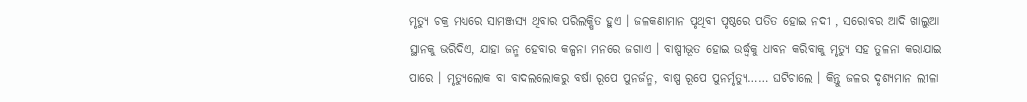ମୃତ୍ୟୁ ଚକ୍ର ମଧ୍ୟରେ ସାମଞ୍ଜସ୍ୟ ଥିବାର ପରିଲକ୍ଷିତ ହୁଏ । ଜଳକଣାମାନ ପୃଥିବୀ ପୃଷ୍ଠରେ ପତିତ ହୋଇ ନଦୀ , ସରୋବର ଆଦି ଖାଲୁଆ ସ୍ଥାନକୁ ଭରିଦିଏ, ଯାହା ଜନ୍ମ ହେବାର କଳ୍ପନା ମନରେ ଜଗାଏ । ବାଷ୍ପୀଭୂତ ହୋଇ ଉର୍ଦ୍ଧ୍ୱକୁ ଧାବନ କରିବାକୁ ମୃତ୍ୟୁ ସହ ତୁଳନା କରାଯାଇ ପାରେ । ମୃତ୍ୟୁଲୋକ ବା ବାଦଲଲୋକରୁ ବର୍ଷା ରୂପେ ପୁନର୍ଜନ୍ମ, ବାଷ୍ପ ରୂପେ ପୁନର୍ମୃତ୍ୟୁ…… ଘଟିଚାଲେ । କିନ୍ତୁ ଜଳର ଦୃଶ୍ୟମାନ ଲୀଳା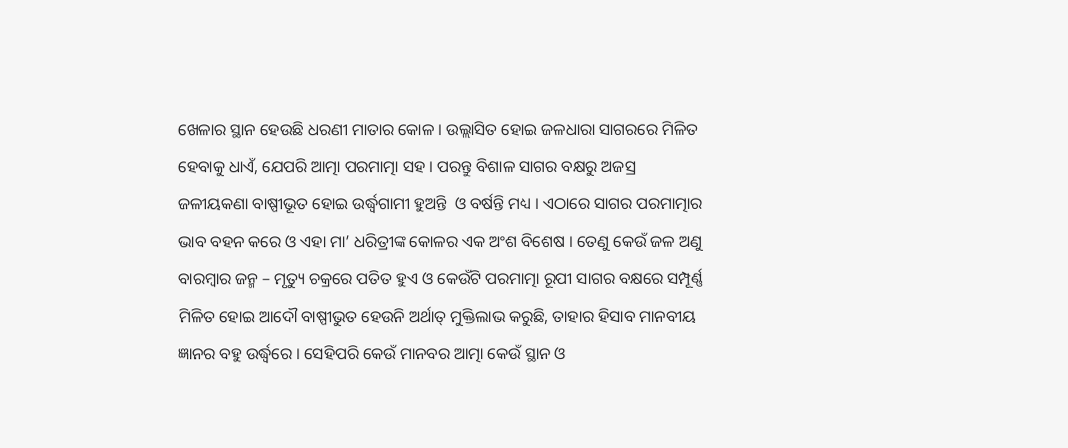ଖେଳାର ସ୍ଥାନ ହେଉଛି ଧରଣୀ ମାତାର କୋଳ । ଉଲ୍ଲାସିତ ହୋଇ ଜଳଧାରା ସାଗରରେ ମିଳିତ ହେବାକୁ ଧାଏଁ, ଯେପରି ଆତ୍ମା ପରମାତ୍ମା ସହ । ପରନ୍ତୁ ବିଶାଳ ସାଗର ବକ୍ଷରୁ ଅଜସ୍ର ଜଳୀୟକଣା ବାଷ୍ପୀଭୂତ ହୋଇ ଉର୍ଦ୍ଧ୍ୱଗାମୀ ହୁଅନ୍ତି  ଓ ବର୍ଷନ୍ତି ମଧ୍ୟ । ଏଠାରେ ସାଗର ପରମାତ୍ମାର ଭାବ ବହନ କରେ ଓ ଏହା ମା’ ଧରିତ୍ରୀଙ୍କ କୋଳର ଏକ ଅଂଶ ବିଶେଷ । ତେଣୁ କେଉଁ ଜଳ ଅଣୁ ବାରମ୍ବାର ଜନ୍ମ – ମୃତ୍ୟୁ ଚକ୍ରରେ ପତିତ ହୁଏ ଓ କେଉଁଟି ପରମାତ୍ମା ରୂପୀ ସାଗର ବକ୍ଷରେ ସମ୍ପୂର୍ଣ୍ଣ ମିଳିତ ହୋଇ ଆଦୌ ବାଷ୍ପୀଭୁତ ହେଉନି ଅର୍ଥାତ୍‍ ମୁକ୍ତିଲାଭ କରୁଛି, ତାହାର ହିସାବ ମାନବୀୟ ଜ୍ଞାନର ବହୁ ଉର୍ଦ୍ଧ୍ୱରେ । ସେହିପରି କେଉଁ ମାନବର ଆତ୍ମା କେଉଁ ସ୍ଥାନ ଓ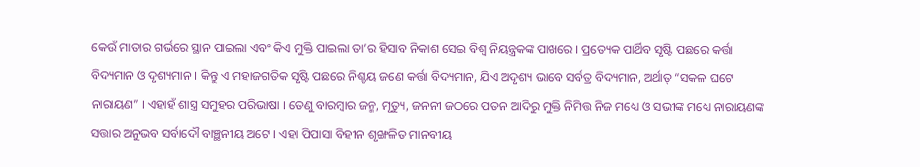କେଉଁ ମାତାର ଗର୍ଭରେ ସ୍ଥାନ ପାଇଲା ଏବଂ କିଏ ମୁକ୍ତି ପାଇଲା ତା’ର ହିସାବ ନିକାଶ ସେଇ ବିଶ୍ୱ ନିୟନ୍ତ୍ରକଙ୍କ ପାଖରେ । ପ୍ରତ୍ୟେକ ପାର୍ଥିବ ସୃଷ୍ଟି ପଛରେ କର୍ତ୍ତା ବିଦ୍ୟମାନ ଓ ଦୃଶ୍ୟମାନ । କିନ୍ତୁ ଏ ମହାଜଗତିକ ସୃଷ୍ଟି ପଛରେ ନିଶ୍ଚୟ ଜଣେ କର୍ତ୍ତା ବିଦ୍ୟମାନ, ଯିଏ ଅଦୃଶ୍ୟ ଭାବେ ସର୍ବତ୍ର ବିଦ୍ୟମାନ, ଅର୍ଥାତ୍‍ “ସକଳ ଘଟେ ନାରାୟଣ” । ଏହାହଁ ଶାସ୍ତ୍ର ସମୁହର ପରିଭାଷା । ତେଣୁ ବାରମ୍ବାର ଜନ୍ମ, ମୃତ୍ୟୁ, ଜନନୀ ଜଠରେ ପତନ ଆଦିରୁ ମୁକ୍ତି ନିମିତ୍ତ ନିଜ ମଧ୍ୟେ ଓ ସଭୀଙ୍କ ମଧ୍ୟେ ନାରାୟଣଙ୍କ ସତ୍ତାର ଅନୁଭବ ସର୍ବାଦୌ ବାଞ୍ଛନୀୟ ଅଟେ । ଏହା ପିପାସା ବିହୀନ ଶୃଙ୍ଖଳିତ ମାନବୀୟ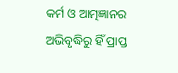କର୍ମ ଓ ଆତ୍ମଜ୍ଞାନର ଅଭିବୃଦ୍ଧିରୁ ହିଁ ପ୍ରାପ୍ତ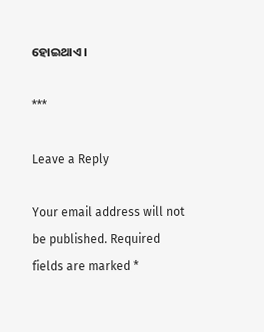ହୋଇଥାଏ ।

***

Leave a Reply

Your email address will not be published. Required fields are marked *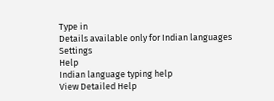Type in
Details available only for Indian languages
Settings
Help
Indian language typing help
View Detailed Help